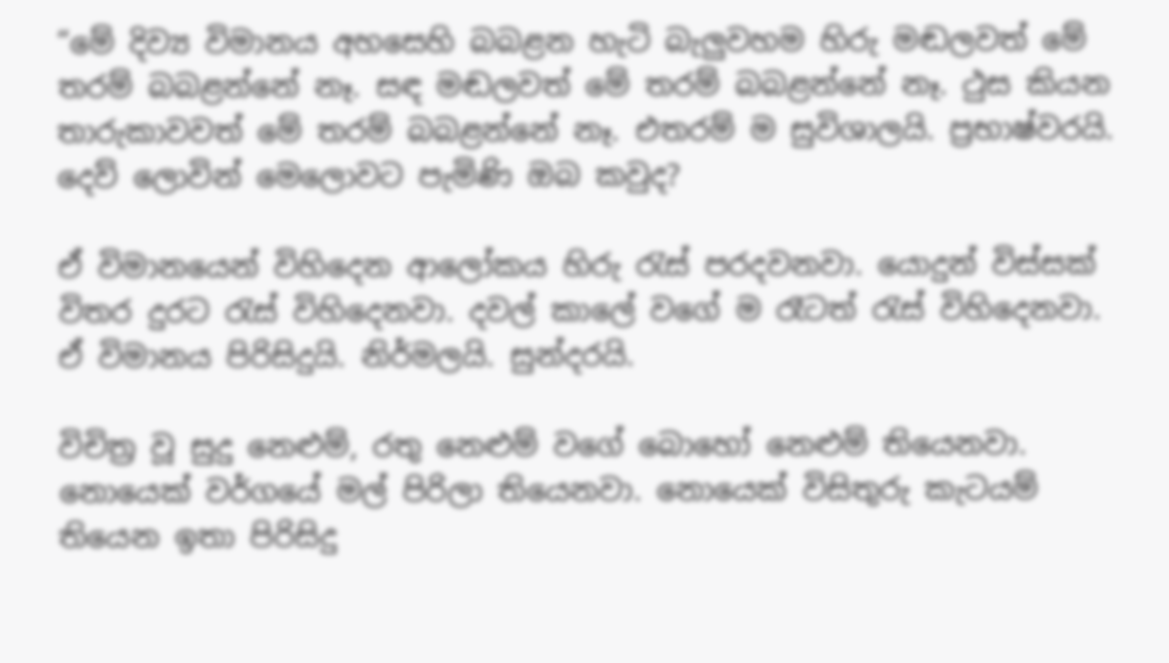“මේ දිව්‍ය විමානය අහසෙහි බබළන හැටි බැලුවහම හිරු මඬලවත් මේ තරම් බබළන්නේ නෑ. සඳ මඬලවත් මේ තරම් බබළන්නේ නෑ. ථුස කියන තාරුකාවවත් මේ තරම් බබළන්නේ නෑ. එතරම් ම සුවිශාලයි. ප්‍රභාෂ්වරයි. දෙව් ලොවින් මෙලොවට පැමිණි ඔබ කවුද?

ඒ විමානයෙන් විහිදෙන ආලෝකය හිරු රැස් පරදවනවා. යොදුන් විස්සක් විතර දුරට රැස් විහිදෙනවා. දවල් කාලේ වගේ ම රෑටත් රැස් විහිදෙනවා. ඒ විමානය පිරිසිදුයි. නිර්මලයි. සුන්දරයි.

විචිත්‍ර වූ සුදු නෙළුම්, රතු නෙළුම් වගේ බොහෝ නෙළුම් තියෙනවා. නොයෙක් වර්ගයේ මල් පිරිලා තියෙනවා. නොයෙක් විසිතුරු කැටයම් තියෙන ඉතා පිරිසිදු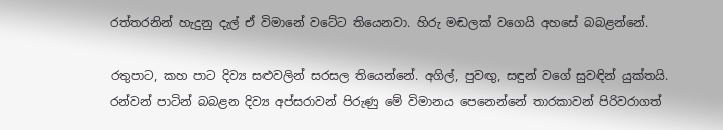රත්තරනින් හැදුනු දැල් ඒ විමානේ වටේට තියෙනවා. හිරු මඬලක් වගෙයි අහසේ බබළන්නේ.

රතුපාට, කහ පාට දිව්‍ය සළුවලින් සරසල තියෙන්නේ. අගිල්, පුවඟු, සඳුන් වගේ සුවඳින් යුක්තයි. රන්වන් පාටින් බබළන දිව්‍ය අප්සරාවන් පිරුණු මේ විමානය පෙනෙන්නේ තාරකාවන් පිරිවරාගත්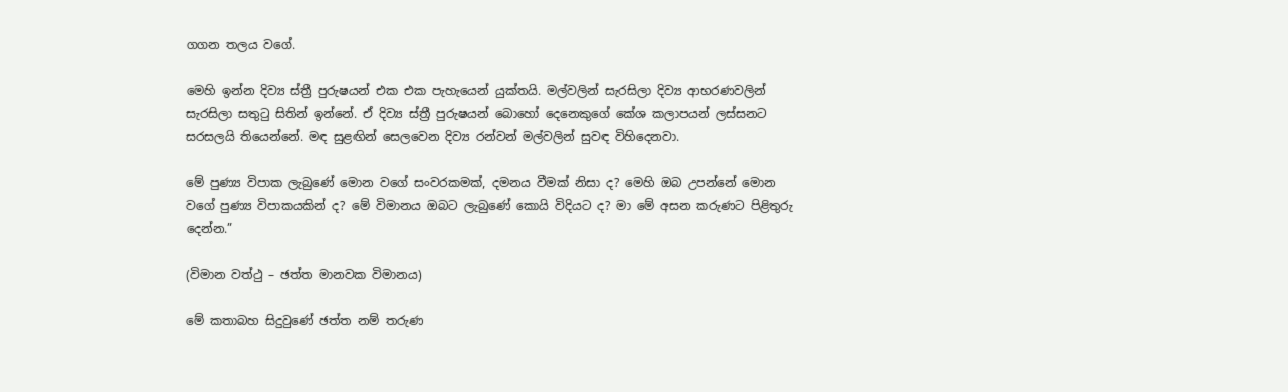ගගන තලය වගේ.

මෙහි ඉන්න දිව්‍ය ස්ත්‍රී පුරුෂයන් එක එක පැහැයෙන් යුක්තයි. මල්වලින් සැරසිලා දිව්‍ය ආභරණවලින් සැරසිලා සතුටු සිතින් ඉන්නේ. ඒ දිව්‍ය ස්ත්‍රී පුරුෂයන් බොහෝ දෙනෙකුගේ කේශ කලාපයන් ලස්සනට සරසලයි තියෙන්නේ. මඳ සුළඟින් සෙලවෙන දිව්‍ය රන්වන් මල්වලින් සුවඳ විහිදෙනවා.

මේ පුණ්‍ය විපාක ලැබුණේ මොන වගේ සංවරකමක්, දමනය වීමක් නිසා ද? මෙහි ඔබ උපන්නේ මොන වගේ පුණ්‍ය විපාකයකින් ද? මේ විමානය ඔබට ලැබුණේ කොයි විදියට ද? මා මේ අසන කරුණට පිළිතුරු දෙන්න.”

(විමාන වත්ථු – ඡත්ත මානවක විමානය)

මේ කතාබහ සිදුවුණේ ඡත්ත නම් තරුණ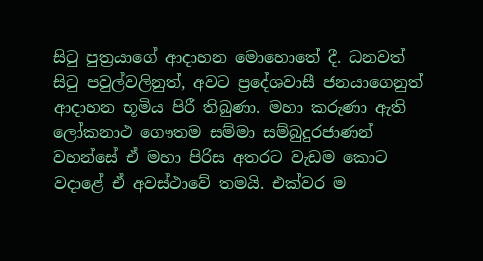සිටු පුත්‍රයාගේ ආදාහන මොහොතේ දී. ධනවත් සිටු පවුල්වලිනුත්, අවට ප්‍රදේශවාසී ජනයාගෙනුත් ආදාහන භූමිය පිරී තිබුණා. මහා කරුණා ඇති ලෝකනාථ ගෞතම සම්මා සම්බුදුරජාණන් වහන්සේ ඒ මහා පිරිස අතරට වැඩම කොට වදාළේ ඒ අවස්ථාවේ තමයි. එක්වර ම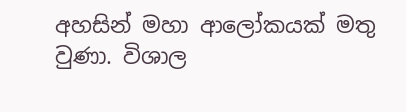අහසින් මහා ආලෝකයක් මතු වුණා. විශාල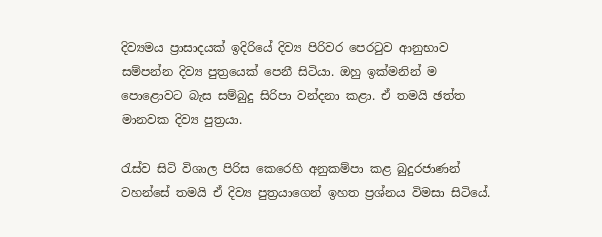දිව්‍යමය ප්‍රාසාදයක් ඉදිරියේ දිව්‍ය පිරිවර පෙරටුව ආනුභාව සම්පන්න දිව්‍ය පුත්‍රයෙක් පෙනී සිටියා. ඔහු ඉක්මනින් ම පොළොවට බැස සම්බුදු සිරිපා වන්දනා කළා. ඒ තමයි ඡත්ත මානවක දිව්‍ය පුත්‍රයා.

රැස්ව සිටි විශාල පිරිස කෙරෙහි අනුකම්පා කළ බුදුරජාණන් වහන්සේ තමයි ඒ දිව්‍ය පුත්‍රයාගෙන් ඉහත ප්‍රශ්නය විමසා සිටියේ.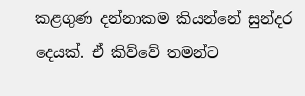කළගුණ දන්නාකම කියන්නේ සුන්දර දෙයක්. ඒ කිව්වේ තමන්ට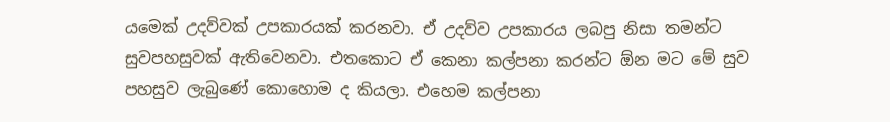යමෙක් උදව්වක් උපකාරයක් කරනවා. ඒ උදව්ව උපකාරය ලබපු නිසා තමන්ට සුවපහසුවක් ඇතිවෙනවා. එතකොට ඒ කෙනා කල්පනා කරන්ට ඕන මට මේ සුව පහසුව ලැබුණේ කොහොම ද කියලා. එහෙම කල්පනා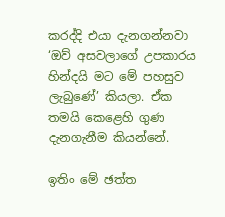කරද්දි එයා දැනගන්නවා ‘ඔව් අසවලාගේ උපකාරය හින්දයි මට මේ පහසුව ලැබුණේ’ කියලා. ඒක තමයි කෙළෙහි ගුණ දැනගැනීම කියන්නේ.

ඉතිං මේ ඡත්ත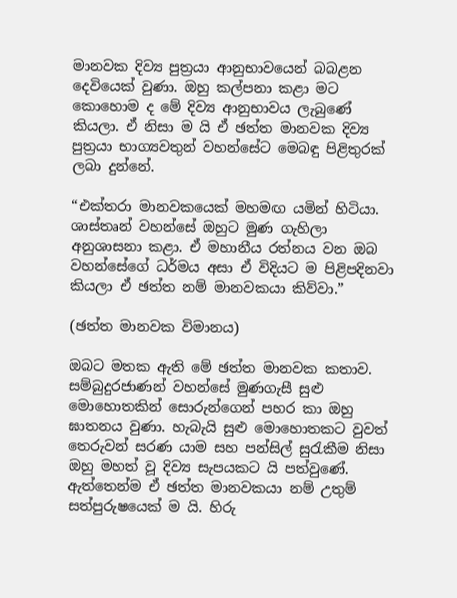මානවක දිව්‍ය පුත්‍රයා ආනුභාවයෙන් බබළන දෙවියෙක් වුණා. ඔහු කල්පනා කළා මට කොහොම ද මේ දිව්‍ය ආනුභාවය ලැබුණේ කියලා. ඒ නිසා ම යි ඒ ඡත්ත මානවක දිව්‍ය පුත්‍රයා භාග්‍යවතුන් වහන්සේට මෙබඳු පිළිතුරක් ලබා දුන්නේ.

“එක්තරා මානවකයෙක් මහමඟ යමින් හිටියා. ශාස්තෘන් වහන්සේ ඔහුට මුණ ගැහිලා අනුශාසනා කළා. ඒ මහානීය රත්නය වන ඔබ වහන්සේගේ ධර්මය අසා ඒ විදියට ම පිළිපදිනවා කියලා ඒ ඡත්ත නම් මානවකයා කිව්වා.”

(ඡත්ත මානවක විමානය)

ඔබට මතක ඇති මේ ඡත්ත මානවක කතාව. සම්බුදුරජාණන් වහන්සේ මුණගැසී සුළු මොහොතකින් සොරුන්ගෙන් පහර කා ඔහු ඝාතනය වුණා. හැබැයි සුළු මොහොතකට වුවත් තෙරුවන් සරණ යාම සහ පන්සිල් සුරැකීම නිසා ඔහු මහත් වූ දිව්‍ය සැපයකට යි පත්වුණේ. ඇත්තෙන්ම ඒ ඡත්ත මානවකයා නම් උතුම් සත්පුරුෂයෙක් ම යි. හිරු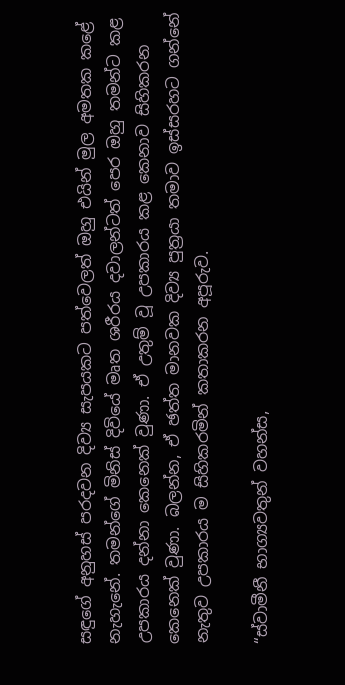සඳුගේ අනුහස් පරදවන දිව්‍ය සැපයකට පත්වෙලත් ඔහු එයින් මුල අමතක කළේ නැහැනේ. තමන්ගේ මිනිස් දිවියේ මෘත ශරීරය දවාලන්ටත් පෙර ඔහු තමන්ට කළ උපකාරය දන්නා කෙනෙක් වුණා. ඒ උතුම් වූ උපකාරය කළ කෙනාව සිහිකරන කෙනෙක් වුණා. බලන්න, ඒ ඡත්ත මානවක දිව්‍ය පුත්‍රයා තමාව ඉස්සරහට ගන්නේ නැතුව උපකාරය ම සිහිකරමින් කතාකරන අපූරුව.

“ස්වාමීනී භාග්‍යවතුන් වහන්ස,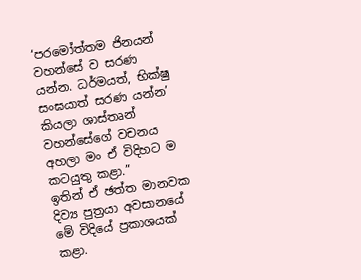‘පරමෝත්තම ජිනයන් වහන්සේ ව සරණ යන්න. ධර්මයත්, භික්ෂු සංඝයාත් සරණ යන්න’ කියලා ශාස්තෘන් වහන්සේගේ වචනය අහලා මං ඒ විදිහට ම කටයුතු කළා.”
ඉතින් ඒ ඡත්ත මානවක දිව්‍ය පුත්‍රයා අවසානයේ මේ විදියේ ප්‍රකාශයක් කළා.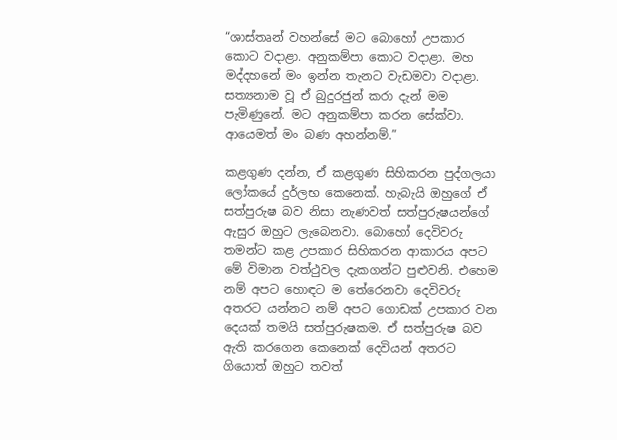“ශාස්තෘන් වහන්සේ මට බොහෝ උපකාර කොට වදාළා. අනුකම්පා කොට වදාළා. මහ මද්දහනේ මං ඉන්න තැනට වැඩමවා වදාළා. සත්‍යනාම වූ ඒ බුදුරජුන් කරා දැන් මම පැමිණුනේ. මට අනුකම්පා කරන සේක්වා. ආයෙමත් මං බණ අහන්නම්.”

කළගුණ දන්න, ඒ කළගුණ සිහිකරන පුද්ගලයා ලෝකයේ දුර්ලභ කෙනෙක්. හැබැයි ඔහුගේ ඒ සත්පුරුෂ බව නිසා නැණවත් සත්පුරුෂයන්ගේ ඇසුර ඔහුට ලැබෙනවා. බොහෝ දෙවිවරු තමන්ට කළ උපකාර සිහිකරන ආකාරය අපට මේ විමාන වත්ථුවල දැකගන්ට පුළුවනි. එහෙම නම් අපට හොඳට ම තේරෙනවා දෙවිවරු අතරට යන්නට නම් අපට ගොඩක් උපකාර වන දෙයක් තමයි සත්පුරුෂකම. ඒ සත්පුරුෂ බව ඇති කරගෙන කෙනෙක් දෙවියන් අතරට ගියොත් ඔහුට තවත්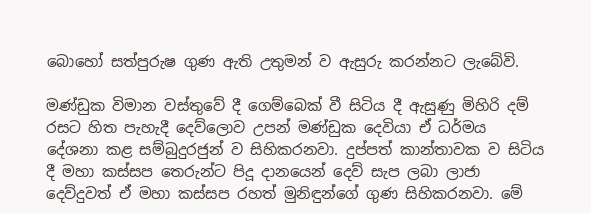බොහෝ සත්පුරුෂ ගුණ ඇති උතුමන් ව ඇසුරු කරන්නට ලැබේවි.

මණ්ඩුක විමාන වස්තුවේ දී ගෙම්බෙක් වී සිටිය දී ඇසුණු මිහිරි දම් රසට හිත පැහැදී දෙව්ලොව උපන් මණ්ඩුක දෙවියා ඒ ධර්මය දේශනා කළ සම්බුදුරජුන් ව සිහිකරනවා. දුප්පත් කාන්තාවක ව සිටිය දී මහා කස්සප තෙරුන්ට පිදූ දානයෙන් දෙව් සැප ලබා ලාජා දෙව්දුවත් ඒ මහා කස්සප රහත් මුනිඳුන්ගේ ගුණ සිහිකරනවා. මේ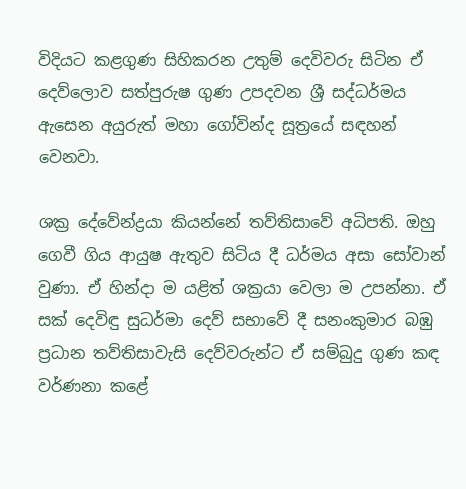විදියට කළගුණ සිහිකරන උතුම් දෙවිවරු සිටින ඒ දෙව්ලොව සත්පුරුෂ ගුණ උපදවන ශ්‍රී සද්ධර්මය ඇසෙන අයුරුත් මහා ගෝවින්ද සූත්‍රයේ සඳහන් වෙනවා.

ශක්‍ර දේවේන්ද්‍රයා කියන්නේ තව්තිසාවේ අධිපති. ඔහු ගෙවී ගිය ආයුෂ ඇතුව සිටිය දී ධර්මය අසා සෝවාන් වුණා. ඒ හින්දා ම යළිත් ශක්‍රයා වෙලා ම උපන්නා. ඒ සක් දෙවිඳු සුධර්මා දෙව් සභාවේ දී සනංකුමාර බඹු ප්‍රධාන තව්තිසාවැසි දෙව්වරුන්ට ඒ සම්බුදු ගුණ කඳ වර්ණනා කළේ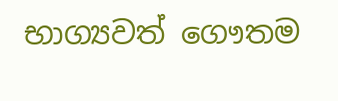භාග්‍යවත් ගෞතම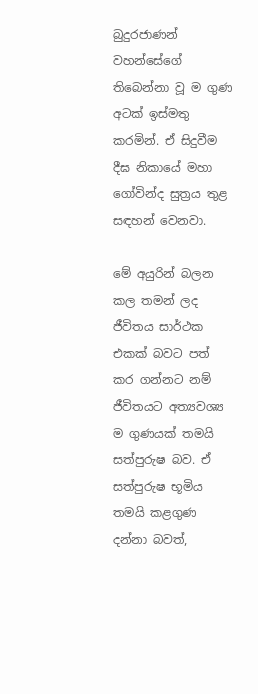බුදුරජාණන් වහන්සේගේ තිබෙන්නා වූ ම ගුණ අටක් ඉස්මතු කරමින්. ඒ සිදුවීම දීඝ නිකායේ මහා ගෝවින්ද සුත්‍රය තුළ සඳහන් වෙනවා.

මේ අයුරින් බලන කල තමන් ලද ජීවිතය සාර්ථක එකක් බවට පත් කර ගන්නට නම් ජීවිතයට අත්‍යවශ්‍ය ම ගුණයක් තමයි සත්පුරුෂ බව. ඒ සත්පුරුෂ භූමිය තමයි කළගුණ දන්නා බවත්,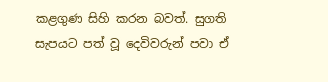කළගුණ සිහි කරන බවත්. සුගති සැපයට පත් වූ දෙවිවරුන් පවා ඒ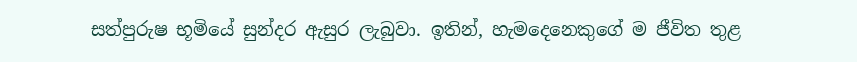සත්පුරුෂ භූමියේ සුන්දර ඇසුර ලැබුවා. ඉතින්, හැමදෙනෙකුගේ ම ජීවිත තුළ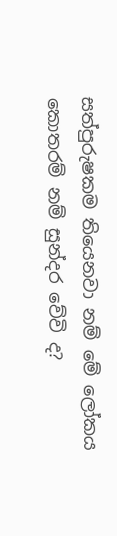සත්පුරුෂකම තියෙනවා නම් මේ ලෝකය කොතරම් නම් සුන්දර වේවි ද?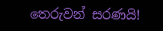තෙරුවන් සරණයි!